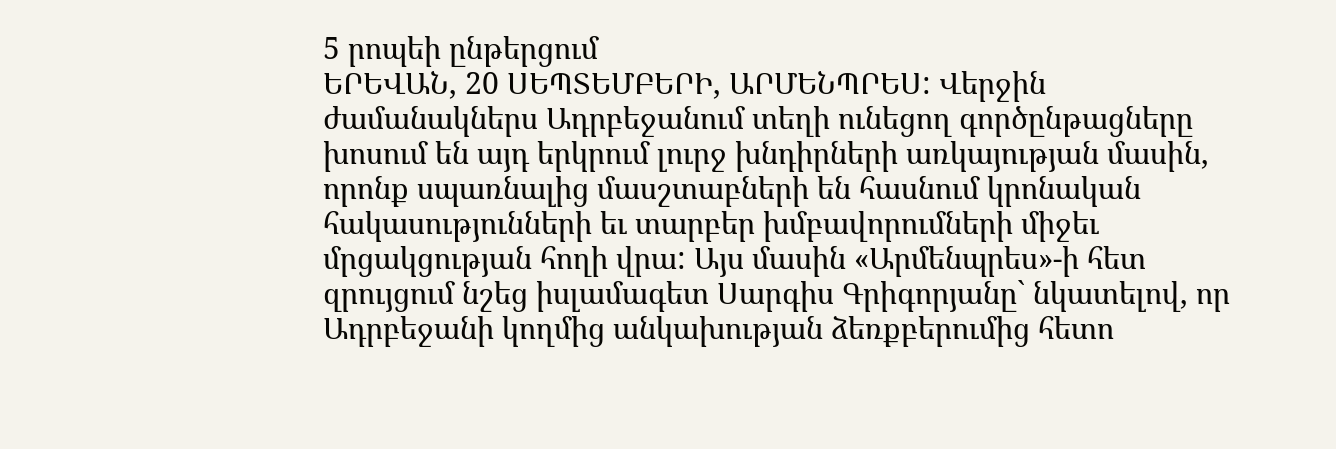5 րոպեի ընթերցում
ԵՐԵՎԱՆ, 20 ՍԵՊՏԵՄԲԵՐԻ, ԱՐՄԵՆՊՐԵՍ: Վերջին ժամանակներս Ադրբեջանում տեղի ունեցող գործընթացները խոսում են այդ երկրում լուրջ խնդիրների առկայության մասին, որոնք սպառնալից մասշտաբների են հասնում կրոնական հակասությունների եւ տարբեր խմբավորումների միջեւ մրցակցության հողի վրա: Այս մասին «Արմենպրես»-ի հետ զրույցում նշեց իսլամագետ Սարգիս Գրիգորյանը` նկատելով, որ Ադրբեջանի կողմից անկախության ձեռքբերումից հետո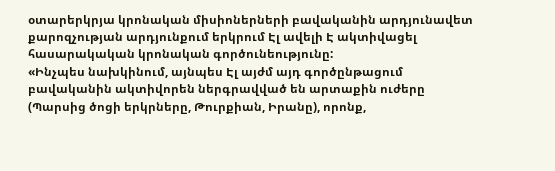օտարերկրյա կրոնական միսիոներների բավականին արդյունավետ քարոզչության արդյունքում երկրում Էլ ավելի Է ակտիվացել հասարակական կրոնական գործունեությունը:
«Ինչպես նախկինում, այնպես Էլ այժմ այդ գործընթացում բավականին ակտիվորեն ներգրավված են արտաքին ուժերը (Պարսից ծոցի երկրները, Թուրքիան, Իրանը), որոնք,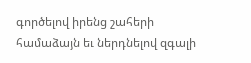գործելով իրենց շահերի համաձայն եւ ներդնելով զգալի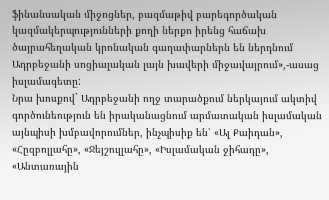ֆինանսական միջոցներ, բազմաթիվ բարեգործական կազմակերպությունների քողի ներքո իրենց հաճախ ծայրահեղական կրոնական գաղափարներն են ներդնում Ադրբեջանի սոցիալական լայն խավերի միջավայրում»,-ասաց իսլամագետը:
Նրա խոսքով` Ադրբեջանի ողջ տարածքում ներկայում ակտիվ գործունեություն են իրականացնում արմատական իսլամական այնպիսի խմբավորումներ, ինչպիսիք են՝ «Ալ Քաիդան», «Հըզբոլլահը», «Ջեյշուլլահը», «Իսլամական ջիհադը», «Անտառային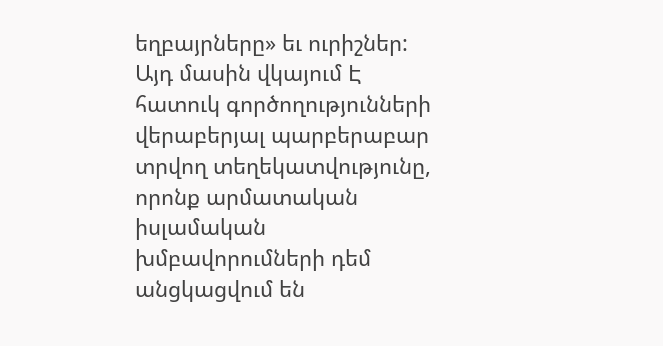եղբայրները» եւ ուրիշներ: Այդ մասին վկայում Է հատուկ գործողությունների վերաբերյալ պարբերաբար տրվող տեղեկատվությունը, որոնք արմատական իսլամական խմբավորումների դեմ անցկացվում են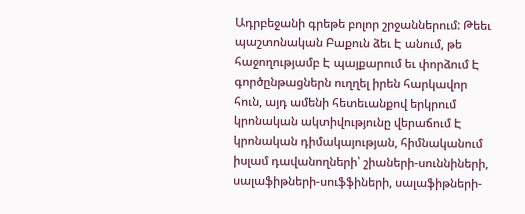Ադրբեջանի գրեթե բոլոր շրջաններում: Թեեւ պաշտոնական Բաքուն ձեւ Է անում, թե հաջողությամբ Է պայքարում եւ փորձում Է գործընթացներն ուղղել իրեն հարկավոր հուն, այդ ամենի հետեւանքով երկրում կրոնական ակտիվությունը վերաճում Է կրոնական դիմակայության, հիմնականում իսլամ դավանողների՝ շիաների-սուննիների, սալաֆիթների-սուֆֆիների, սալաֆիթների-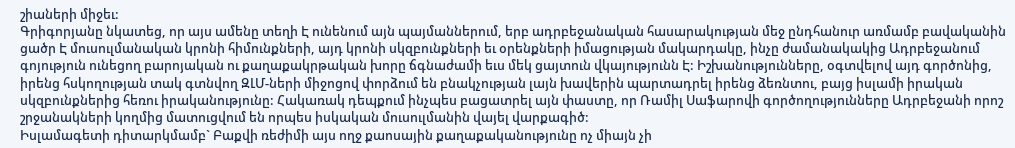շիաների միջեւ:
Գրիգորյանը նկատեց, որ այս ամենը տեղի Է ունենում այն պայմաններում, երբ ադրբեջանական հասարակության մեջ ընդհանուր առմամբ բավականին ցածր Է մուսուլմանական կրոնի հիմունքների, այդ կրոնի սկզբունքների եւ օրենքների իմացության մակարդակը, ինչը ժամանակակից Ադրբեջանում գոյություն ունեցող բարոյական ու քաղաքակրթական խորը ճգնաժամի եւս մեկ ցայտուն վկայությունն Է: Իշխանությունները, օգտվելով այդ գործոնից, իրենց հսկողության տակ գտնվող ԶԼՄ-ների միջոցով փորձում են բնակչության լայն խավերին պարտադրել իրենց ձեռնտու, բայց իսլամի իրական սկզբունքներից հեռու իրականությունը: Հակառակ դեպքում ինչպես բացատրել այն փաստը, որ Ռամիլ Սաֆարովի գործողությունները Ադրբեջանի որոշ շրջանակների կողմից մատուցվում են որպես իսկական մուսուլմանին վայել վարքագիծ:
Իսլամագետի դիտարկմամբ` Բաքվի ռեժիմի այս ողջ քաոսային քաղաքականությունը ոչ միայն չի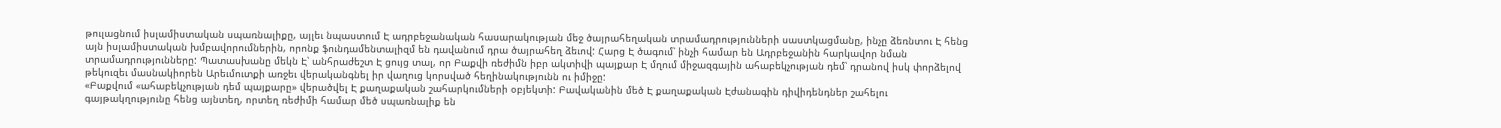թուլացնում իսլամիստական սպառնալիքը, այլեւ նպաստում Է ադրբեջանական հասարակության մեջ ծայրահեղական տրամադրությունների սաստկացմանը, ինչը ձեռնտու Է հենց այն իսլամիստական խմբավորումներին, որոնք ֆունդամենտալիզմ են դավանում դրա ծայրահեղ ձեւով: Հարց Է ծագում՝ ինչի համար են Ադրբեջանին հարկավոր նման տրամադրությունները: Պատասխանը մեկն Է՝ անհրաժեշտ Է ցույց տալ, որ Բաքվի ռեժիմն իբր ակտիվի պայքար Է մղում միջազգային ահաբեկչության դեմ՝ դրանով իսկ փորձելով թեկուզեւ մասնակիորեն Արեւմուտքի առջեւ վերականգնել իր վաղուց կորսված հեղինակությունն ու իմիջը:
«Բաքվում «ահաբեկչության դեմ պայքարը» վերածվել Է քաղաքական շահարկումների օբյեկտի: Բավականին մեծ Է քաղաքական Էժանագին դիվիդենդներ շահելու գայթակղությունը հենց այնտեղ, որտեղ ռեժիմի համար մեծ սպառնալիք են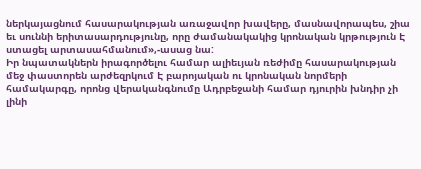ներկայացնում հասարակության առաջավոր խավերը, մասնավորապես, շիա եւ սուննի երիտասարդությունը, որը ժամանակակից կրոնական կրթություն Է ստացել արտասահմանում»,-ասաց նա:
Իր նպատակներն իրագործելու համար ալիեւյան ռեժիմը հասարակության մեջ փաստորեն արժեզրկում Է բարոյական ու կրոնական նորմերի համակարգը, որոնց վերականգնումը Ադրբեջանի համար դյուրին խնդիր չի լինի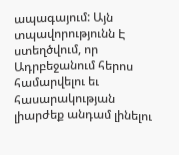ապագայում: Այն տպավորությունն Է ստեղծվում, որ Ադրբեջանում հերոս համարվելու եւ հասարակության լիարժեք անդամ լինելու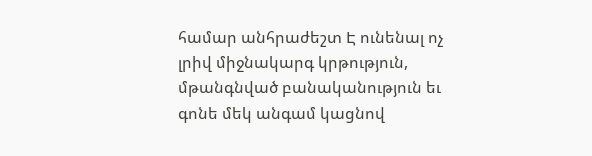համար անհրաժեշտ Է ունենալ ոչ լրիվ միջնակարգ կրթություն, մթանգնված բանականություն եւ գոնե մեկ անգամ կացնով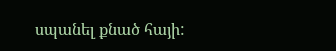սպանել քնած հայի: